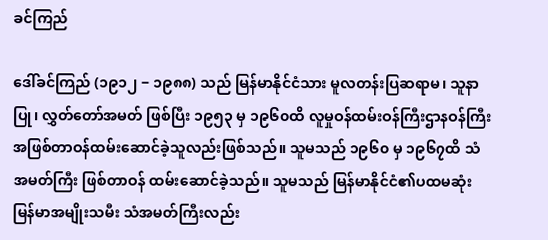ခင်ကြည်

ဒေါ်ခင်ကြည် (၁၉၁၂ − ၁၉၈၈) သည် မြန်မာနိုင်ငံသား မူလတန်းပြဆရာမ၊ သူနာပြု၊ လွှတ်တော်အမတ် ဖြစ်ပြီး ၁၉၅၃ မှ ၁၉၆၀ထိ လူမှုဝန်ထမ်းဝန်ကြီးဌာနဝန်ကြီး အဖြစ်တာဝန်ထမ်းဆောင်ခဲ့သူလည်းဖြစ်သည်။ သူမသည် ၁၉၆၀ မှ ၁၉၆၇ထိ သံအမတ်ကြီး ဖြစ်တာဝန် ထမ်းဆောင်ခဲ့သည်။ သူမသည် မြန်မာနိုင်ငံ၏ပထမဆုံး မြန်မာအမျိုးသမီး သံအမတ်ကြီးလည်း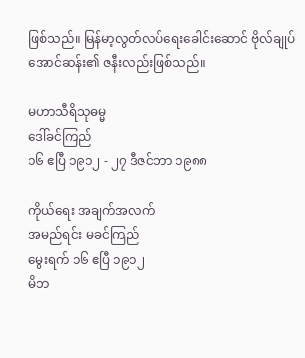ဖြစ်သည်။ မြန်မာ့လွတ်လပ်ရေးခေါင်းဆောင် ဗိုလ်ချုပ်အောင်ဆန်း၏ ဇနီးလည်းဖြစ်သည်။

မဟာသီရိသုဓမ္မ
ဒေါ်ခင်ကြည်
၁၆ ဧပြီ ၁၉၁၂ - ၂၇ ဒီဇင်ဘာ ၁၉၈၈

ကိုယ်ရေး အချက်အလက်
အမည်ရင်း မခင်ကြည်
မွေးရက် ၁၆ ဧပြီ ၁၉၁၂
မိဘ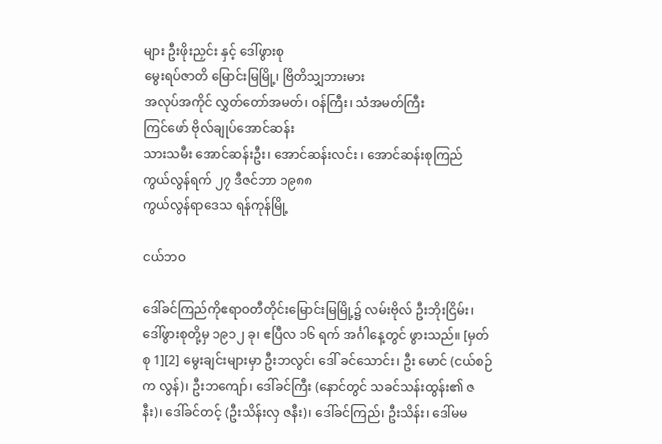များ ဦးဖိုးညှင်း နှင့် ဒေါ်ဖွားစု
မွေးရပ်ဇာတိ မြောင်းမြမြို့၊ ဗြိတိသျှဘားမား
အလုပ်အကိုင် လွှတ်တော်အမတ်၊ ဝန်ကြီး၊ သံအမတ်ကြီး
ကြင်ဖော် ဗိုလ်ချုပ်အောင်ဆန်း
သားသမီး အောင်ဆန်းဦး၊ အောင်ဆန်းလင်း ၊ အောင်ဆန်းစုကြည်
ကွယ်လွန်ရက် ၂၇ ဒီဇင်ဘာ ၁၉၈၈
ကွယ်လွန်ရာဒေသ ရန်ကုန်မြို့

ငယ်ဘဝ

ဒေါ်ခင်ကြည်ကိုဧရာဝတီတိုင်းမြောင်းမြမြို့၌ လမ်းဗိုလ် ဦးဘိုးငြိမ်း၊ ဒေါ်ဖွားစုတို့မှ ၁၉၁၂ ခု၊ ဧပြီလ ၁၆ ရက် အင်္ဂါနေ့တွင် ဖွားသည်။ [မှတ်စု 1][2] မွေးချင်းများမှာ ဦးဘလွင်၊ ဒေါ် ခင်သောင်း၊ ဦး မောင် (ငယ်စဉ်က လွန်)၊ ဦးဘကျော်၊ ဒေါ်ခင်ကြီး (နောင်တွင် သခင်သန်းထွန်း၏ ဇနီး)၊ ဒေါ်ခင်တင့် (ဦးသိန်းလှ ဇနီး)၊ ဒေါ်ခင်ကြည်၊ ဦးသိန်း၊ ဒေါ်မမ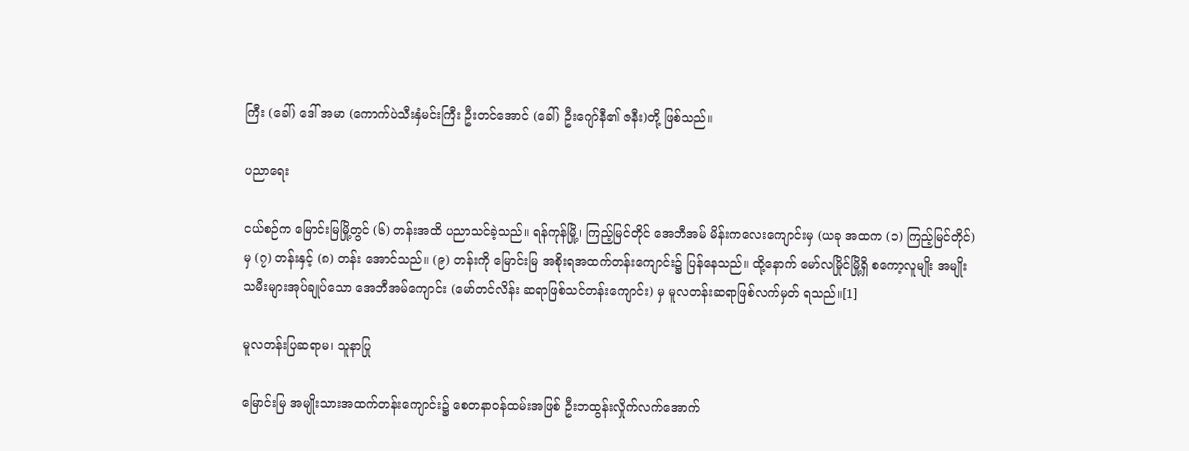ကြီး (ခေါ်) ဒေါ် အမာ (ကောက်ပဲသီးနှံမင်းကြီး ဦးတင်အောင် (ခေါ်) ဦးဂျော်နီ၏ ဇနီး)တို့ ဖြစ်သည်။

ပညာရေး

ငယ်စဉ်က မြောင်းမြမြို့တွင် (၆) တန်းအထိ ပညာသင်ခဲ့သည်။ ရန်ကုန်မြို့၊ ကြည့်မြင်တိုင် အေဘီအမ် မိန်းကလေးကျောင်းမှ (ယခု အထက (၁) ကြည့်မြင်တိုင်) မှ (၇) တန်းနှင့် (၈) တန်း အောင်သည်။ (၉) တန်းကို မြောင်းမြ အစိုးရအထက်တန်းကျောင်း၌ ပြန်နေသည်။ ထို့နောက် မော်လမြိုင်မြို့ရှိ စကော့လူမျိုး အမျိုးသမီးများအုပ်ချုပ်သော အေဘီအမ်ကျောင်း (မော်တင်လိန်း ဆရာဖြစ်သင်တန်းကျောင်း) မှ မူလတန်းဆရာဖြစ်လက်မှတ် ရသည်။[1]

မူလတန်းပြဆရာမ၊ သူနာပြု

မြောင်းမြ အမျိုးသားအထက်တန်းကျောင်း၌ စေတနာဝန်ထမ်းအဖြစ် ဦးဘထွန်းလှိုက်လက်အောက်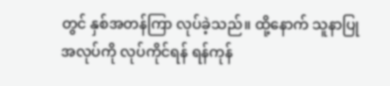တွင် နှစ်အတန်ကြာ လုပ်ခဲ့သည်။ ထို့နောက် သူနာပြုအလုပ်ကို လုပ်ကိုင်ရန် ရန်ကုန်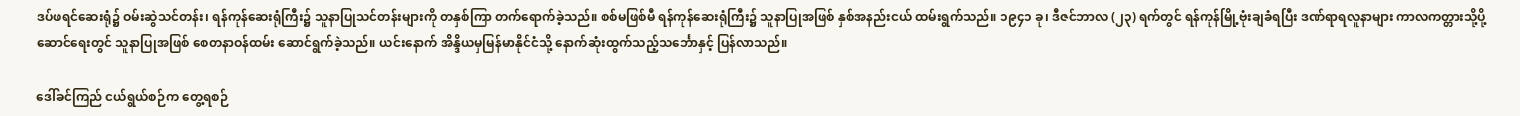ဒပ်ဖရင်ဆေးရုံ၌ ဝမ်းဆွဲသင်တန်း၊ ရန်ကုန်ဆေးရုံကြီး၌ သူနာပြုသင်တန်းများကို တနှစ်ကြာ တက်ရောက်ခဲ့သည်။ စစ်မဖြစ်မီ ရန်ကုန်ဆေးရုံကြီး၌ သူနာပြုအဖြစ် နှစ်အနည်းငယ် ထမ်းရွက်သည်။ ၁၉၄၁ ခု၊ ဒီဇင်ဘာလ (၂၃) ရက်တွင် ရန်ကုန်မြို့ဗုံးချခံရပြီး ဒဏ်ရာရလူနာများ ကာလကတ္တားသို့ပို့ ဆောင်ရေးတွင် သူနာပြုအဖြစ် စေတနာဝန်ထမ်း ဆောင်ရွက်ခဲ့သည်။ ယင်းနောက် အိန္ဒိယမှမြန်မာနိုင်ငံသို့ နောက်ဆုံးထွက်သည့်သင်္ဘောနှင့် ပြန်လာသည်။

ဒေါ်ခင်ကြည် ငယ်ရွယ်စဉ်က တွေ့ရစဉ်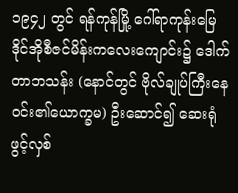၁၉၄၂ တွင် ရန်ကုန်မြို့ ဂေါ်ရာကုန်းမြေ ဒိုင်အိုစီဇင်မိန်းကလေးကျောင်း၌ ဒေါက်တာဘသန်း (နောင်တွင် ဗိုလ်ချုပ်ကြီးနေဝင်း၏ယောက္ခမ) ဦးဆောင်၍ ဆေးရုံ ဖွင့်လှစ်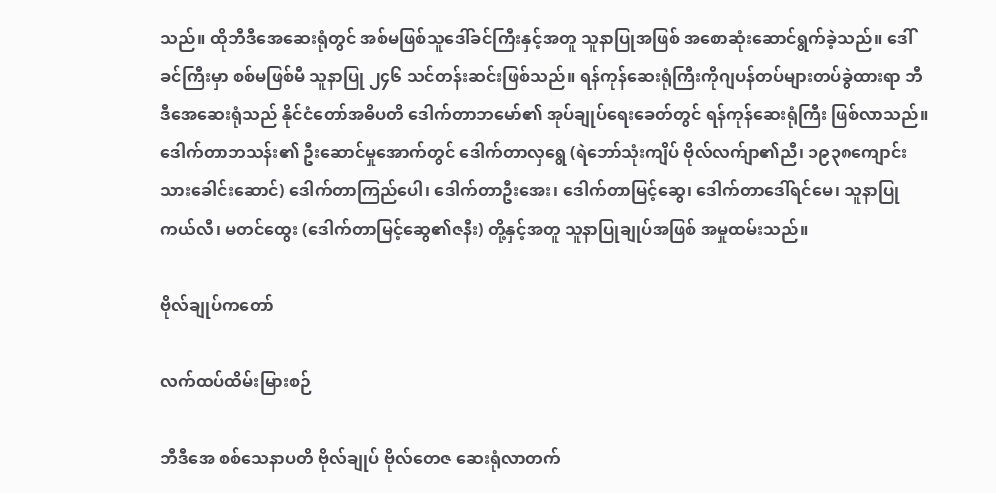သည်။ ထိုဘီဒီအေဆေးရုံတွင် အစ်မဖြစ်သူဒေါ်ခင်ကြီးနှင့်အတူ သူနာပြုအဖြစ် အစောဆုံးဆောင်ရွက်ခဲ့သည်။ ဒေါ်ခင်ကြီးမှာ စစ်မဖြစ်မီ သူနာပြု ၂၄၆ သင်တန်းဆင်းဖြစ်သည်။ ရန်ကုန်ဆေးရုံကြီးကိုဂျပန်တပ်များတပ်ခွဲထားရာ ဘီဒီအေဆေးရုံသည် နိုင်ငံတော်အဓိပတိ ဒေါက်တာဘမော်၏ အုပ်ချုပ်ရေးခေတ်တွင် ရန်ကုန်ဆေးရုံကြီး ဖြစ်လာသည်။ ဒေါက်တာဘသန်း၏ ဦးဆောင်မှုအောက်တွင် ဒေါက်တာလှရွေ (ရဲဘော်သုံးကျိပ် ဗိုလ်လက်ျာ၏ညီ၊ ၁၉၃၈ကျောင်းသားခေါင်းဆောင်) ဒေါက်တာကြည်ပေါ၊ ဒေါက်တာဦးအေး၊ ဒေါက်တာမြင့်ဆွေ၊ ဒေါက်တာဒေါ်ရင်မေ၊ သူနာပြု ကယ်လီ၊ မတင်ထွေး (ဒေါက်တာမြင့်ဆွေ၏ဇနီး) တို့နှင့်အတူ သူနာပြုချုပ်အဖြစ် အမှုထမ်းသည်။

ဗိုလ်ချုပ်ကတော်

လက်ထပ်ထိမ်းမြားစဉ်

ဘီဒီအေ စစ်သေနာပတိ ဗိုလ်ချုပ် ဗိုလ်တေဇ ဆေးရုံလာတက်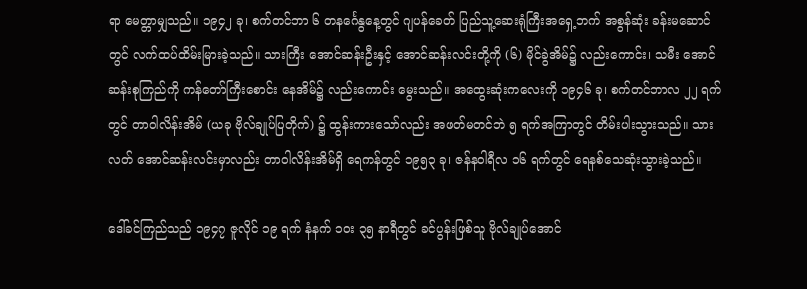ရာ မေတ္တာမျှသည်။ ၁၉၄၂ ခု၊ စက်တင်ဘာ ၆ တနင်္ဂေနွနေ့တွင် ဂျပန်ခေတ် ပြည်သူ့ဆေးရုံကြီးအရှေ့ဘက် အစွန်ဆုံး ခန်းမဆောင်တွင် လက်ထပ်ထိမ်းမြားခဲ့သည်။ သားကြီး အောင်ဆန်းဦးနှင့် အောင်ဆန်းလင်းတို့ကို (၆) မိုင်ခွဲအိမ်၌ လည်းကောင်း၊ သမီး အောင်ဆန်းစုကြည်ကို ကန်တော်ကြီးစောင်း နေအိမ်၌ လည်းကောင်း မွေးသည်။ အထွေးဆုံးကလေးကို ၁၉၄၆ ခု၊ စက်တင်ဘာလ ၂၂ ရက်တွင် တာဝါလိန်းအိမ် (ယခု ဗိုလ်ချုပ်ပြတိုက်) ၌ ထွန်းကားသော်လည်း အဖတ်မတင်ဘဲ ၅ ရက်အကြာတွင် တိမ်းပါးသွားသည်။ သားလတ် အောင်ဆန်းလင်းမှာလည်း တာဝါလိန်းအိမ်ရှိ ရေကန်တွင် ၁၉၅၃ ခု၊ ဇန်နဝါရီလ ၁၆ ရက်တွင် ရေနစ်သေဆုံးသွားခဲ့သည်။

ဒေါ်ခင်ကြည်သည် ၁၉၄၇ ဇူလိုင် ၁၉ ရက် နံနက် ၁၀း ၃၅ နာရီတွင် ခင်ပွန်းဖြစ်သူ ဗိုလ်ချုပ်အောင်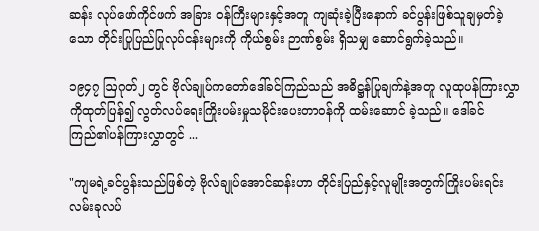ဆန်း လုပ်ဖော်ကိုင်ဖက် အခြား ဝန်ကြီးများနှင့်အတူ ကျဆုံးခဲ့ပြီးနောက် ခင်ပွန်းဖြစ်သူချမှတ်ခဲ့သော တိုင်းပြုပြည်ပြုလုပ်ငန်းများကို ကိုယ်စွမ်း ဉာဏ်စွမ်း ရှိသမျှ ဆောင်ရွက်ခဲ့သည်။

၁၉၄၇ ဩဂုတ်၂ တွင် ဗိုလ်ချုပ်ကတော်ဒေါ်ခင်ကြည်သည် အဓိဋ္ဌန်ပြုချက်နဲ့အတူ လူထုပန်ကြားလွှာကိုထုတ်ပြန်၍ လွတ်လပ်ရေးကြိုးပမ်းမှုသမိုင်းပေးတာဝန်ကို ထမ်းဆောင် ခဲ့သည်။ ဒေါ်ခင်ကြည်၏ပန်ကြားလွှာတွင် ...

"ကျမရဲ့ခင်ပွန်းသည်ဖြစ်တဲ့ ဗိုလ်ချုပ်အောင်ဆန်းဟာ တိုင်းပြည်နှင့်လူမျိုးအတွက်ကြိုးပမ်းရင်း လမ်းခုလပ်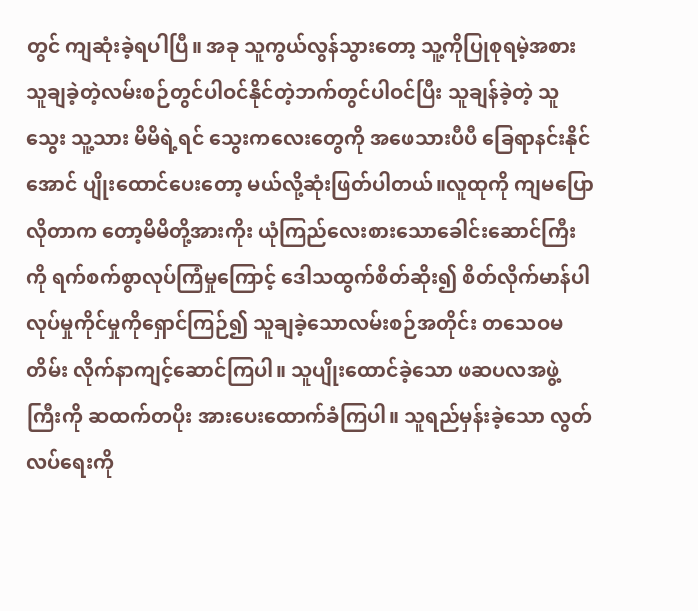တွင် ကျဆုံးခဲ့ရပါပြီ။ အခု သူကွယ်လွန်သွားတော့ သူ့ကိုပြုစုရမဲ့အစား သူချခဲ့တဲ့လမ်းစဉ်တွင်ပါဝင်နိုင်တဲ့ဘက်တွင်ပါဝင်ပြီး သူချန်ခဲ့တဲ့ သူသွေး သူ့သား မိမိရဲ့ရင် သွေးကလေးတွေကို အဖေသားပီပီ ခြေရာနင်းနိုင်အောင် ပျိုးထောင်ပေးတော့ မယ်လို့ဆုံးဖြတ်ပါတယ်။လူထုကို ကျမပြောလိုတာက တော့မိမိတို့အားကိုး ယုံကြည်လေးစားသောခေါင်းဆောင်ကြီးကို ရက်စက်စွာလုပ်ကြံမှုကြောင့် ဒေါသထွက်စိတ်ဆိုး၍ စိတ်လိုက်မာန်ပါ လုပ်မှုကိုင်မှုကိုရှောင်ကြဉ်၍ သူချခဲ့သောလမ်းစဉ်အတိုင်း တသေဝမတိမ်း လိုက်နာကျင့်ဆောင်ကြပါ။ သူပျိုးထောင်ခဲ့သော ဖဆပလအဖွဲ့ကြီးကို ဆထက်တပိုး အားပေးထောက်ခံကြပါ။ သူရည်မှန်းခဲ့သော လွတ်လပ်ရေးကို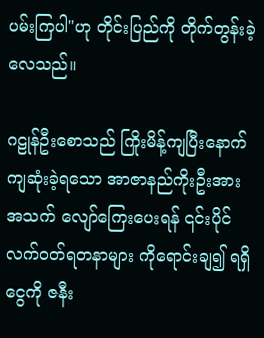ပမ်းကြပါ"ဟု တိုင်းပြည်ကို တိုက်တွန်းခဲ့လေသည်။

ဂဠုန်ဦးစောသည် ကြိုးမိန့်ကျပြီးနောက် ကျဆုံးခဲ့ရသော အာဇာနည်ကိုးဦးအား အသက် လျော်ကြေးပေးရန် ၎င်းပိုင် လက်ဝတ်ရတနာများ ကိုရောင်းချ၍ ရရှိငွေကို ဇနီး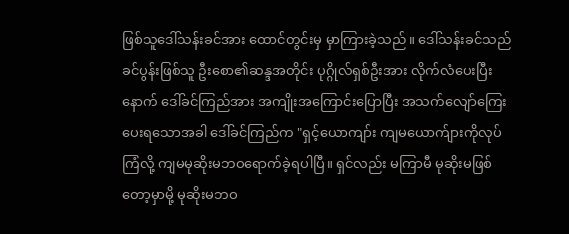ဖြစ်သူဒေါ်သန်းခင်အား ထောင်တွင်းမှ မှာကြားခဲ့သည်။ ဒေါ်သန်းခင်သည် ခင်ပွန်းဖြစ်သူ ဦးစော၏ဆန္ဒအတိုင်း ပုဂ္ဂိုလ်ရှစ်ဦးအား လိုက်လံပေးပြီးနောက် ဒေါ်ခင်ကြည်အား အကျိုးအကြောင်းပြောပြီး အသက်လျော်ကြေးပေးရသောအခါ ဒေါ်ခင်ကြည်က "ရှင့်ယောကျာ်း ကျမယောက်ျားကိုလုပ်ကြံလို့ ကျမမုဆိုးမဘဝရောက်ခဲ့ရပါပြီ။ ရှင်လည်း မကြာမီ မုဆိုးမဖြစ်တော့မှာမို့ မုဆိုးမဘဝ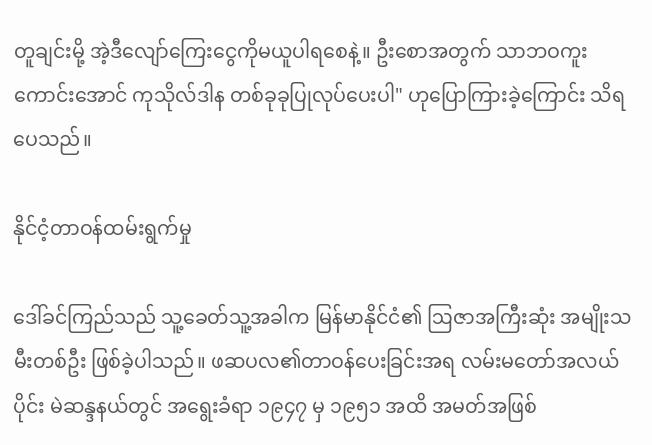တူချင်းမို့ အဲ့ဒီလျော်ကြေးငွေကိုမယူပါရစေနဲ့။ ဦးစောအတွက် သာဘဝကူးကောင်းအောင် ကုသိုလ်ဒါန တစ်ခုခုပြုလုပ်ပေးပါ" ဟုပြောကြားခဲ့ကြောင်း သိရပေသည်။

နိုင်ငံ့တာဝန်ထမ်းရွက်မှု

ဒေါ်ခင်ကြည်သည် သူ့ခေတ်သူ့အခါက မြန်မာနိုင်ငံ၏ ဩဇာအကြီးဆုံး အမျိုးသမီးတစ်ဦး ဖြစ်ခဲ့ပါသည်။ ဖဆပလ၏တာဝန်ပေးခြင်းအရ လမ်းမတော်အလယ်ပိုင်း မဲဆန္ဒနယ်တွင် အရွေးခံရာ ၁၉၄၇ မှ ၁၉၅၁ အထိ အမတ်အဖြစ်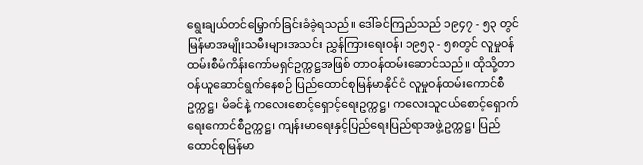ရွေးချယ်တင်မြှောက်ခြင်းခံခဲ့ရသည်။ ဒေါ်ခင်ကြည်သည် ၁၉၄၇ - ၅၃ တွင် မြန်မာအမျိုးသမီးများအသင်း ညွှန်ကြားရေးဝန်၊ ၁၉၅၃ - ၅၈တွင် လူမှုဝန်ထမ်းစီမံကိန်းကော်မရှင်ဥက္ကဋ္ဌအဖြစ် တာဝန်ထမ်းဆောင်သည်။ ထိုသို့တာဝန်ယူဆောင်ရွက်နေစဉ် ပြည်ထောင်စုမြန်မာနိုင်ငံ လူမှုဝန်ထမ်းကောင်စီဥက္ကဋ္ဌ၊ မိခင်နဲ့ ကလေးစောင့်ရှောင့်ရေးဥက္ကဋ္ဌ၊ ကလေးသူငယ်စောင့်ရှောက်ရေးကောင်စီဥက္ကဋ္ဌ၊ ကျန်းမာရေးနှင့်ပြည်ရေးပြည်ရာအဖွဲ့ဥက္ကဋ္ဌ၊ ပြည်ထောင်စုမြန်မာ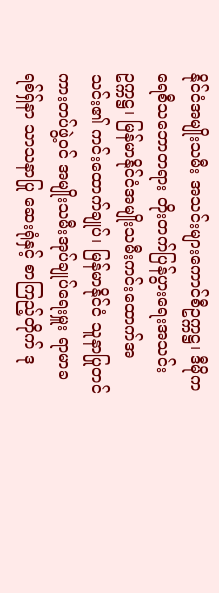နိုင်ငံအမျိုးသမီး အသင်းများကောင်စီဥက္ကဋ္ဌ၊ ဒီမိုကရေစီသဘောတရား တိုးတက်ပြန်ပွားရေးအသင်းဥက္ကဋ္ဌ၊ မြန်မာနိုင်ငံအမျိုးသမီးကင်းထောက်အသင်း၏ ကင်းထောက်ချုပ်၊ မြန်မာနိုင်ငံ သူနာပြုတင် ကားတပ်ဖွဲ့ဝင် အမျိုးသမီးအုပ်ချုပ်ရေးမှူး ရာမာခရစ်ရှ်နာ သာသနာပြု ဆေးရုံနှင့် စာကြည့်တိုက် ဒု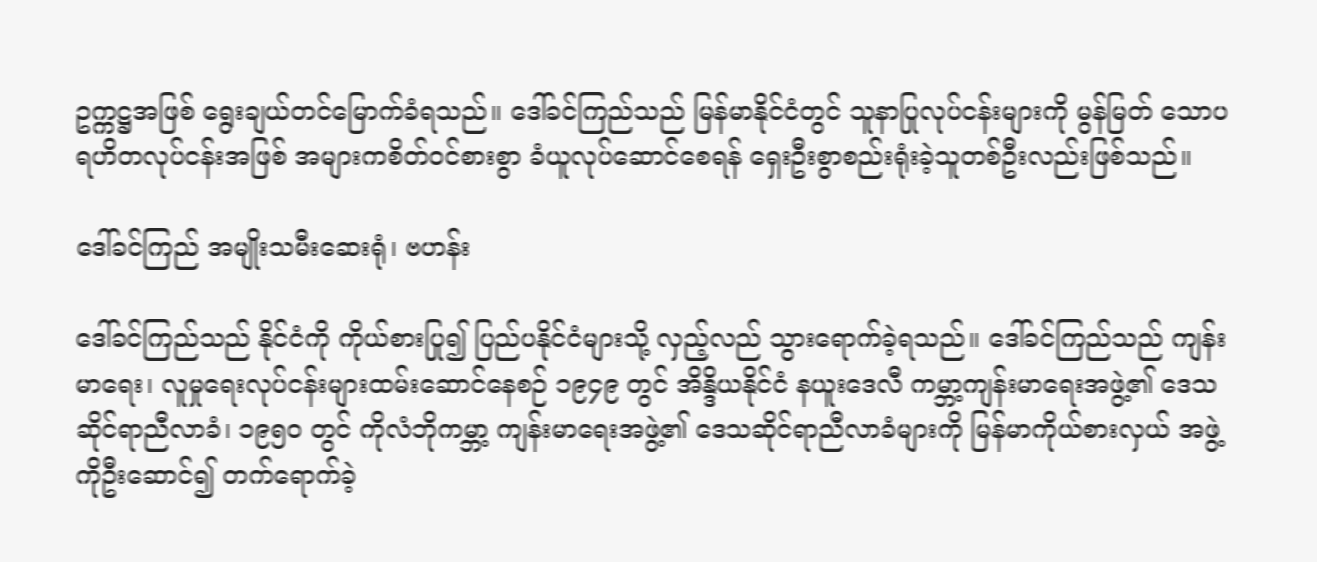ဥက္ကဋ္ဌအဖြစ် ရွေးချယ်တင်မြောက်ခံရသည်။ ဒေါ်ခင်ကြည်သည် မြန်မာနိုင်ငံတွင် သူနာပြုလုပ်ငန်းများကို မွန်မြတ် သောပရဟိတလုပ်ငန်းအဖြစ် အများကစိတ်ဝင်စားစွာ ခံယူလုပ်ဆောင်စေရန် ရှေးဦးစွာစည်းရုံးခဲ့သူတစ်ဦးလည်းဖြစ်သည်။

ဒေါ်ခင်ကြည် အမျိုးသမီးဆေးရုံ၊ ဗဟန်း

ဒေါ်ခင်ကြည်သည် နိုင်ငံကို ကိုယ်စားပြု၍ ပြည်ပနိုင်ငံများသို့ လှည့်လည် သွားရောက်ခဲ့ရသည်။ ဒေါ်ခင်ကြည်သည် ကျန်းမာရေး၊ လူမှုရေးလုပ်ငန်းများထမ်းဆောင်နေစဉ် ၁၉၄၉ တွင် အိန္ဒိယနိုင်ငံ နယူးဒေလီ ကမ္ဘာ့ကျန်းမာရေးအဖွဲ့၏ ဒေသဆိုင်ရာညီလာခံ၊ ၁၉၅၀ တွင် ကိုလံဘိုကမ္ဘာ့ ကျန်းမာရေးအဖွဲ့၏ ဒေသဆိုင်ရာညီလာခံများကို မြန်မာကိုယ်စားလှယ် အဖွဲ့ကိုဦးဆောင်၍ တက်ရောက်ခဲ့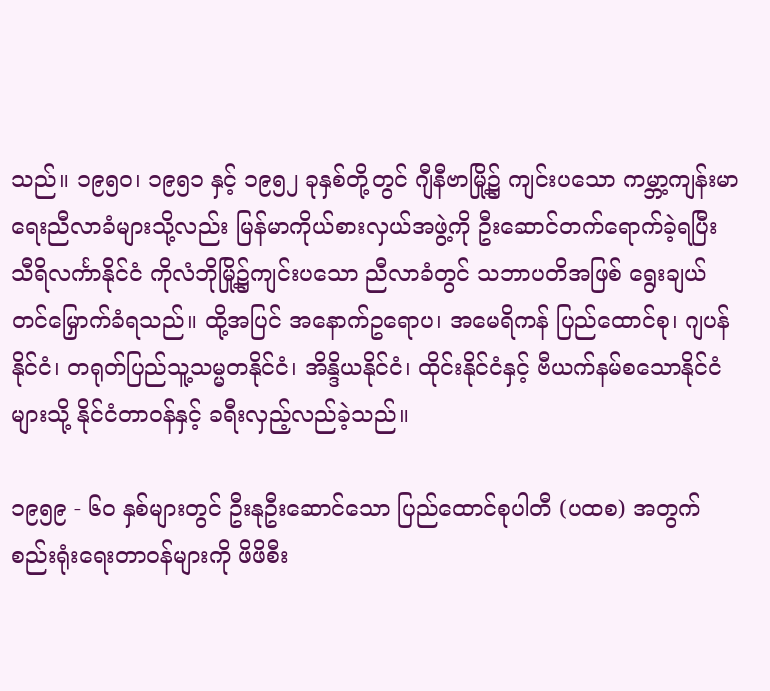သည်။ ၁၉၅ဝ၊ ၁၉၅၁ နှင့် ၁၉၅၂ ခုနှစ်တို့တွင် ဂျီနီဗာမြို့၌ ကျင်းပသော ကမ္ဘာ့ကျန်းမာရေးညီလာခံများသို့လည်း မြန်မာကိုယ်စားလှယ်အဖွဲ့ကို ဦးဆောင်တက်ရောက်ခဲ့ရပြီး သီရိလင်္ကာနိုင်ငံ ကိုလံဘိုမြို့၌ကျင်းပသော ညီလာခံတွင် သဘာပတိအဖြစ် ရွေးချယ်တင်မြှောက်ခံရသည်။ ထို့အပြင် အနောက်ဥရောပ၊ အမေရိကန် ပြည်ထောင်စု၊ ဂျပန်နိုင်ငံ၊ တရုတ်ပြည်သူ့သမ္မတနိုင်ငံ၊ အိန္ဒိယနိုင်ငံ၊ ထိုင်းနိုင်ငံနှင့် ဗီယက်နမ်စသောနိုင်ငံများသို့ နိုင်ငံတာဝန်နှင့် ခရီးလှည့်လည်ခဲ့သည်။

၁၉၅၉ - ၆၀ နှစ်များတွင် ဦးနုဦးဆောင်သော ပြည်ထောင်စုပါတီ (ပထစ) အတွက် စည်းရုံးရေးတာဝန်များကို ဖိဖိစီး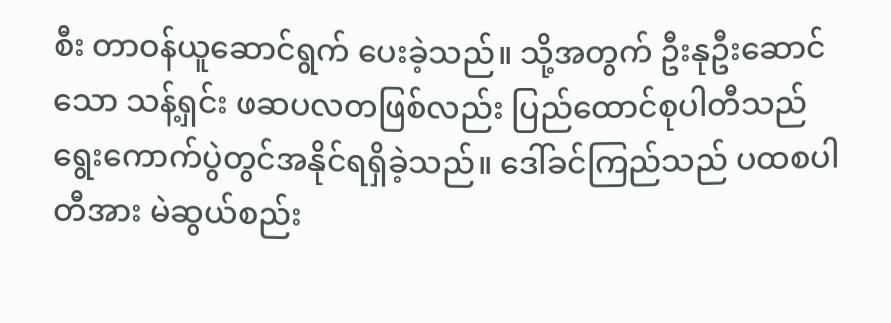စီး တာဝန်ယူဆောင်ရွက် ပေးခဲ့သည်။ သို့အတွက် ဦးနုဦးဆောင်သော သန့်ရှင်း ဖဆပလတဖြစ်လည်း ပြည်ထောင်စုပါတီသည် ရွေးကောက်ပွဲတွင်အနိုင်ရရှိခဲ့သည်။ ဒေါ်ခင်ကြည်သည် ပထစပါတီအား မဲဆွယ်စည်း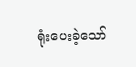ရုံးပေးခဲ့သော်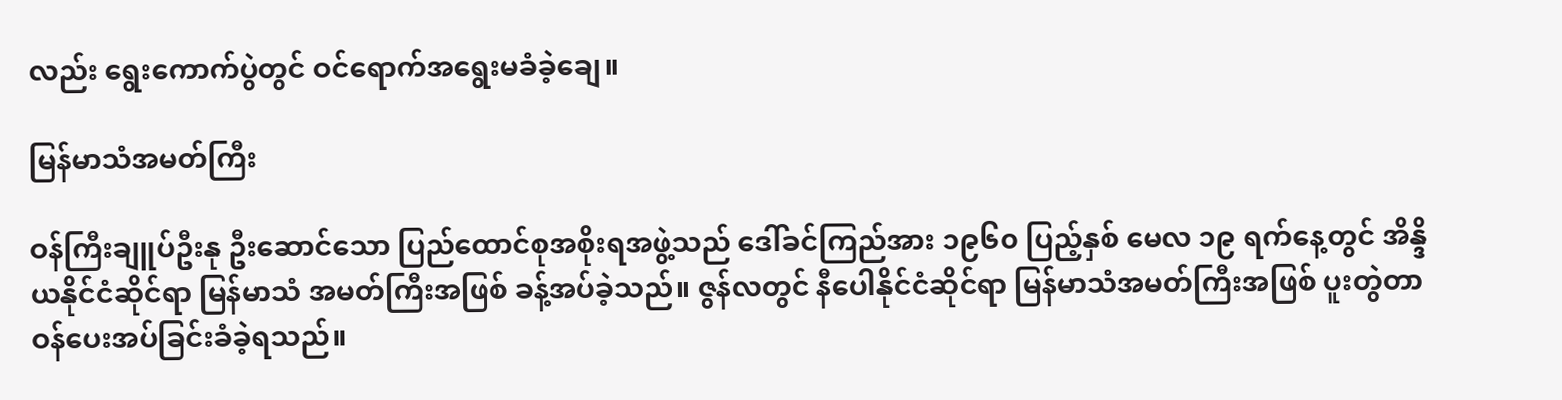လည်း ရွေးကောက်ပွဲတွင် ဝင်ရောက်အရွေးမခံခဲ့ချေ။

မြန်မာသံအမတ်ကြီး

ဝန်ကြီးချူပ်ဦးနု ဦးဆောင်သော ပြည်ထောင်စုအစိုးရအဖွဲ့သည် ဒေါ်ခင်ကြည်အား ၁၉၆၀ ပြည့်နှစ် မေလ ၁၉ ရက်နေ့တွင် အိန္ဒိယနိုင်ငံဆိုင်ရာ မြန်မာသံ အမတ်ကြီးအဖြစ် ခန့်အပ်ခဲ့သည်။ ဇွန်လတွင် နီပေါနိုင်ငံဆိုင်ရာ မြန်မာသံအမတ်ကြီးအဖြစ် ပူးတွဲတာဝန်ပေးအပ်ခြင်းခံခဲ့ရသည်။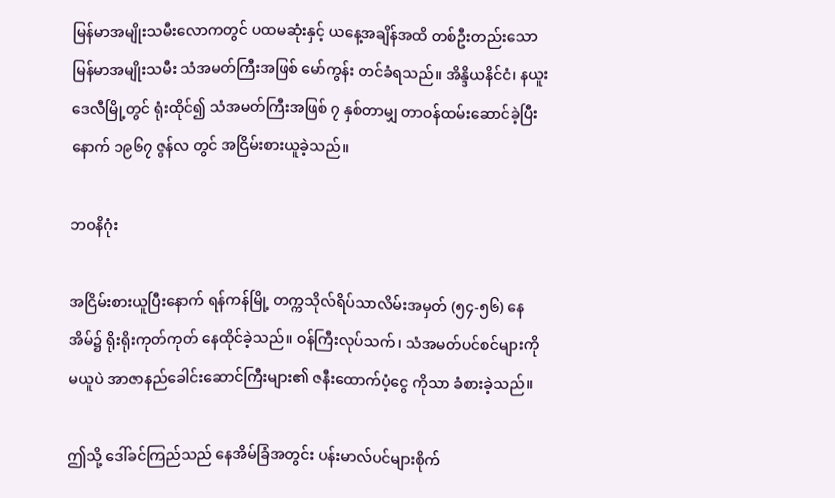မြန်မာအမျိုးသမီးလောကတွင် ပထမဆုံးနှင့် ယနေ့အချိန်အထိ တစ်ဦးတည်းသော မြန်မာအမျိုးသမီး သံအမတ်ကြီးအဖြစ် မော်ကွန်း တင်ခံရသည်။ အိန္ဒိယနိင်ငံ၊ နယူးဒေလီမြို့တွင် ရုံးထိုင်၍ သံအမတ်ကြီးအဖြစ် ၇ နှစ်တာမျှ တာဝန်ထမ်းဆောင်ခဲ့ပြီးနောက် ၁၉၆၇ ဇွန်လ တွင် အငြိမ်းစားယူခဲ့သည်။

ဘဝနိဂုံး

အငြိမ်းစားယူပြီးနောက် ရန်ကန်မြို့ တက္ကသိုလ်ရိပ်သာလိမ်းအမှတ် (၅၄-၅၆) နေအိမ်၌ ရိုးရိုးကုတ်ကုတ် နေထိုင်ခဲ့သည်။ ဝန်ကြီးလုပ်သက်၊ သံအမတ်ပင်စင်များကိုမယူပဲ အာဇာနည်ခေါင်းဆောင်ကြီးများ၏ ဇနီးထောက်ပံ့ငွေ ကိုသာ ခံစားခဲ့သည်။

ဤသို့ ဒေါ်ခင်ကြည်သည် နေအိမ်ခြံအတွင်း ပန်းမာလ်ပင်များစိုက်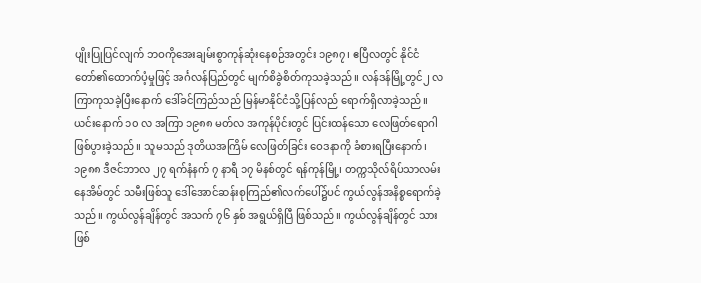ပျိုးပြုပြင်လျက် ဘဝကိုအေးချမ်းစွာကုန်ဆုံးနေစဉ်အတွင်း ၁၉၈၇၊ ဧပြီလတွင် နိုင်ငံတော်၏ထောက်ပံ့မှုဖြင့် အင်္ဂလန်ပြည်တွင် မျက်စိခွဲစိတ်ကုသခဲ့သည်။ လန်ဒန်မြို့တွင်၂ လကြာကုသခဲ့ပြီးနောက် ဒေါ်ခင်ကြည်သည် မြန်မာနိုင်ငံသို့ပြန်လည် ရောက်ရှိလာခဲ့သည်။ ယင်းနောက် ၁၀ လ အကြာ ၁၉၈၈ မတ်လ အကုန်ပိုင်းတွင် ပြင်းထန်သော လေဖြတ်ရောဂါ ဖြစ်ပွားခဲ့သည်။ သူမသည် ဒုတိယအကြိမ် လေဖြတ်ခြင်း ဝေဒနာကို ခံစားရပြီးနောက်၊ ၁၉၈၈ ဒီဇင်ဘာလ ၂၇ ရက်နံနက် ၇ နာရီ ၁၇ မိနစ်တွင် ရန်ကုန်မြို့၊ တက္ကသိုလ်ရိပ်သာလမ်းနေအိမ်တွင် သမီးဖြစ်သူ ဒေါ်အောင်ဆန်းစုကြည်၏လက်ပေါ်၌ပင် ကွယ်လွန်အနိစ္စရောက်ခဲ့သည်။ ကွယ်လွန်ချိန်တွင် အသက် ၇၆ နှစ် အရွယ်ရှိပြီ ဖြစ်သည်။ ကွယ်လွန်ချိန်တွင် သားဖြစ်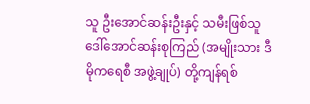သူ ဦးအောင်ဆန်းဦးနှင့် သမီးဖြစ်သူ ဒေါ်အောင်ဆန်းစုကြည် (အမျိုးသား ဒီမိုကရေစီ အဖွဲ့ချုပ်) တို့ကျန်ရစ်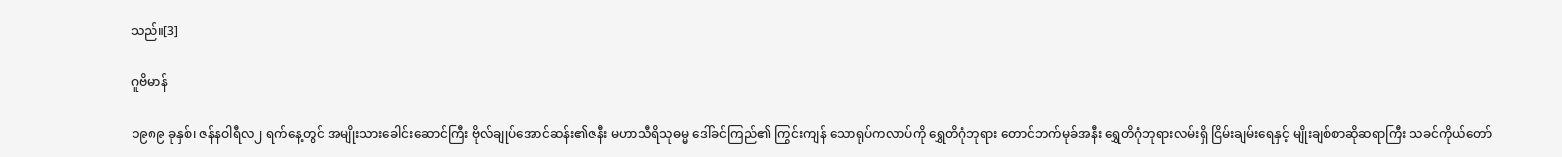သည်။[3]

ဂူဗိမာန်

၁၉၈၉ ခုနှစ်၊ ဇန်နဝါရီလ၂ ရက်နေ့တွင် အမျိုးသားခေါင်းဆောင်ကြီး ဗိုလ်ချုပ်အောင်ဆန်း၏ဇနီး မဟာသီရိသုဓမ္မ ဒေါ်ခင်ကြည်၏ ကြွင်းကျန် သောရုပ်ကလာပ်ကို ရွှေတိဂုံဘုရား တောင်ဘက်မုခ်အနီး ရွှေတိဂုံဘုရားလမ်းရှိ ငြိမ်းချမ်းရေနှင့် မျိုးချစ်စာဆိုဆရာကြီး သခင်ကိုယ်တော်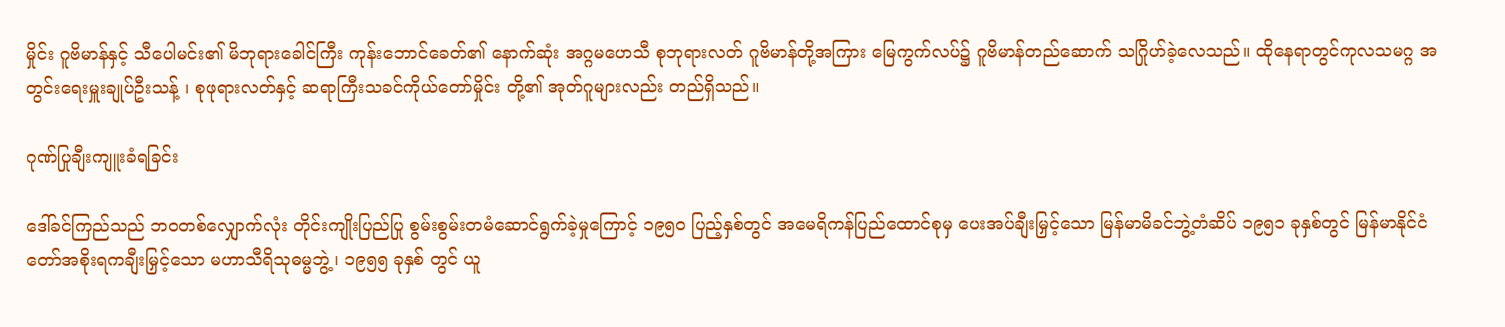မှိုင်း ဂူဗိမာန်နှင့် သီပေါမင်း၏ မိဘုရားခေါင်ကြီး ကုန်းဘောင်ခေတ်၏ နောက်ဆုံး အဂ္ဂမဟေသီ စုဘုရားလတ် ဂူဗိမာန်တို့အကြား မြေကွက်လပ်၌ ဂူဗိမာန်တည်ဆောက် သဂြိုဟ်ခဲ့လေသည်။ ထိုနေရာတွင်ကုလသမဂ္ဂ အတွင်းရေးမှူးချုပ်ဦးသန့် ၊ စုဖုရားလတ်နှင့် ဆရာကြီးသခင်ကိုယ်တော်မှိုင်း တို့၏ အုတ်ဂူများလည်း တည်ရှိသည်။

ဂုဏ်ပြုချီးကျူးခံရခြင်း

ဒေါ်ခင်ကြည်သည် ဘဝတစ်လျှောက်လုံး တိုင်းကျိုးပြည်ပြု စွမ်းစွမ်းတမံဆောင်ရွက်ခဲ့မှုကြောင့် ၁၉၅၀ ပြည့်နှစ်တွင် အမေရိကန်ပြည်ထောင်စုမှ ပေးအပ်ချီးမြှင့်သော မြန်မာမိခင်ဘွဲ့တံဆိပ် ၁၉၅၁ ခုနှစ်တွင် မြန်မာနိုင်ငံတော်အစိုးရကချီးမြှင့်သော မဟာသီရိသုဓမ္မဘွဲ့၊ ၁၉၅၅ ခုနှစ် တွင် ယူ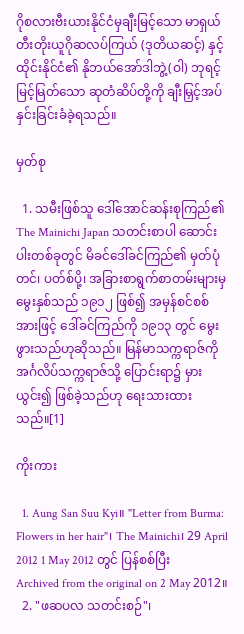ဂိုစလားဗီးယားနိုင်ငံမှချီးမြင့်သော မာရှယ်တီးတိုးယူဂိုဆလပ်ကြယ် (ဒုတိယဆင့်) နှင့် ထိုင်းနိုင်ငံ၏ နိုဘယ်အော်ဒါဘွဲ့(ဝါ) ဘုရင့်မြင့်မြတ်သော ဆုတံဆိပ်တို့ကို ချီးမြှင့်အပ်နှင်းခြင်းခံခဲ့ရသည်။

မှတ်စု

  1. သမီးဖြစ်သူ ဒေါ်အောင်ဆန်းစုကြည်၏ The Mainichi Japan သတင်းစာပါ ဆောင်းပါးတစ်ခုတွင် မိခင်ဒေါ်ခင်ကြည်၏ မှတ်ပုံတင်၊ ပတ်စ်ပို့၊ အခြားစာရွက်စာတမ်းများမှ မွေးနှစ်သည် ၁၉၁၂ ဖြစ်၍ အမှန်စင်စစ်အားဖြင့် ဒေါ်ခင်ကြည်ကို ၁၉၁၃ တွင် မွေးဖွားသည်ဟုဆိုသည်။ မြန်မာသက္ကရာဇ်ကို အင်္ဂလိပ်သက္ကရာဇ်သို့ ပြောင်းရာ၌ မှားယွင်း၍ ဖြစ်ခဲ့သည်ဟု ရေးသားထားသည်။[1]

ကိုးကား

  1. Aung San Suu Kyi။ "Letter from Burma: Flowers in her hair"၊ The Mainichi၊ 29 April 2012 1 May 2012 တွင် ပြန်စစ်ပြီး Archived from the original on 2 May 2012။
  2. "ဖဆပလ သတင်းစဉ်"၊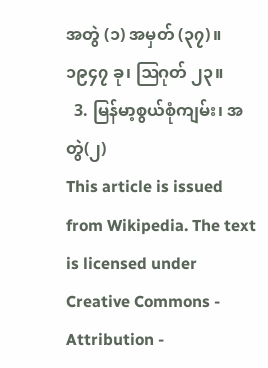အတွဲ (၁) အမှတ် (၃၇)။ ၁၉၄၇ ခု၊ ဩဂုတ် ၂၃။
  3. မြန်မာ့စွယ်စုံကျမ်း၊ အတွဲ(၂)
This article is issued from Wikipedia. The text is licensed under Creative Commons - Attribution -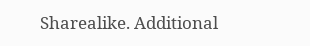Sharealike. Additional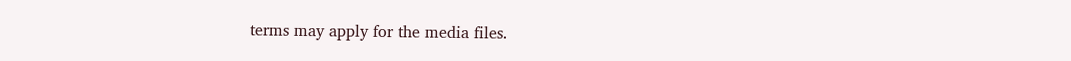terms may apply for the media files.